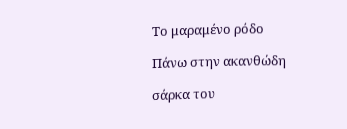Το μαραμένο ρόδο

Πάνω στην ακανθώδη

σάρκα του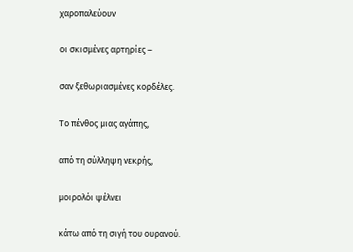χαροπαλεύουν

οι σκισμένες αρτηρίες –

σαν ξεθωριασμένες κορδέλες.

Το πένθος μιας αγάπης,

από τη σύλληψη νεκρής,

μοιρολόι ψέλνει

κάτω από τη σιγή του ουρανού.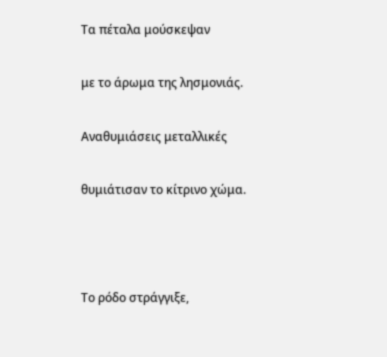Τα πέταλα μούσκεψαν

με το άρωμα της λησμονιάς.

Αναθυμιάσεις μεταλλικές

θυμιάτισαν το κίτρινο χώμα.



Το ρόδο στράγγιξε,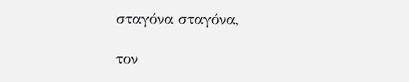σταγόνα σταγόνα,

τον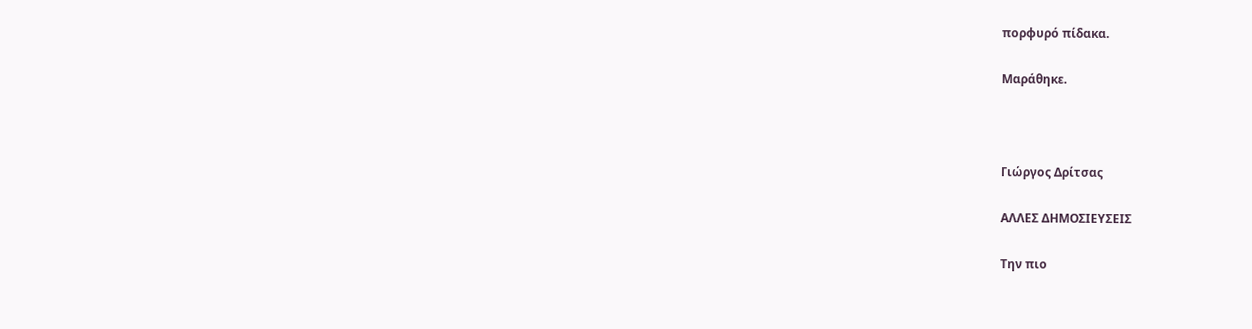πορφυρό πίδακα.

Μαράθηκε.



Γιώργος Δρίτσας

ΑΛΛΕΣ ΔΗΜΟΣΙΕΥΣΕΙΣ

Την πιο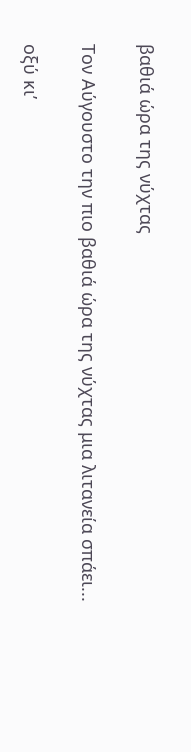βαθιά ώρα της νύχτας

Τον Αύγουστο την πιο βαθιά ώρα της νύχτας μια λιτανεία σπάει...

οξύ κι’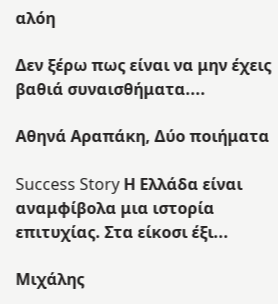αλόη

Δεν ξέρω πως είναι να μην έχεις βαθιά συναισθήματα....

Αθηνά Αραπάκη, Δύο ποιήματα

Success Story Η Ελλάδα είναι αναμφίβολα μια ιστορία επιτυχίας. Στα είκοσι έξι...

Μιχάλης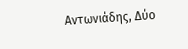Αντωνιάδης, Δύο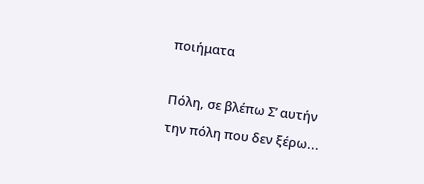ποιήματα

Πόλη, σε βλέπω Σ’ αυτήν την πόλη που δεν ξέρω...